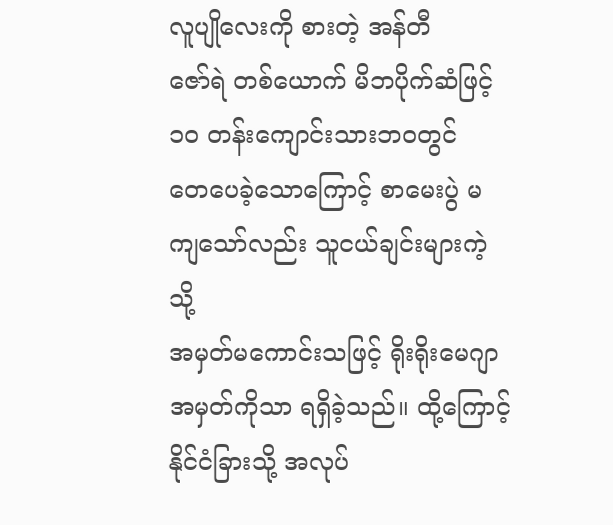လူပျိုလေးကို စားတဲ့ အန်တီ
ဇော်ရဲ တစ်ယောက် မိဘပိုက်ဆံဖြင့် ၁၀ တန်းကျောင်းသားဘဝတွင်
တေပေခဲ့သောကြောင့် စာမေးပွဲ မကျသော်လည်း သူငယ်ချင်းများကဲ့သို့
အမှတ်မကောင်းသဖြင့် ရိုးရိုးမေဂျာ အမှတ်ကိုသာ ရရှိခဲ့သည်။ ထို့ကြောင့်
နိုင်ငံခြားသို့ အလုပ်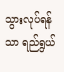သွားလုပ်ရန်သာ ရည်ရွယ်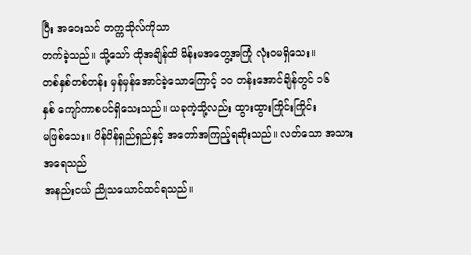ပြီး အဝေးသင် တက္ကသိုလ်ကိုသာ
တက်ခဲ့သည်။ သို့သော် ထိုအချိန်ထိ မိန်းမအတွေ့အကြုံ လုံးဝမရှိသေး။
တစ်နှစ်တစ်တန်း မှန်မှန်အောင်ခဲ့သောကြောင့် ၁၀ တန်းအောင်ချိန်တွင် ၁၆
နှစ် ကျော်ကာစပင်ရှိသေးသည်။ ယခုကဲ့သို့လည်း ထွားထွားကြိုင်းကြိုင်း
မဖြစ်သေး။ ပိန်ပိန်ရှည်ရှည်နှင့် အတော်အကြည့်ရဆိုးသည်။ လတ်သော အသားအရေသည်
အနည်းငယ် ညိုသယောင်ထင်ရသည်။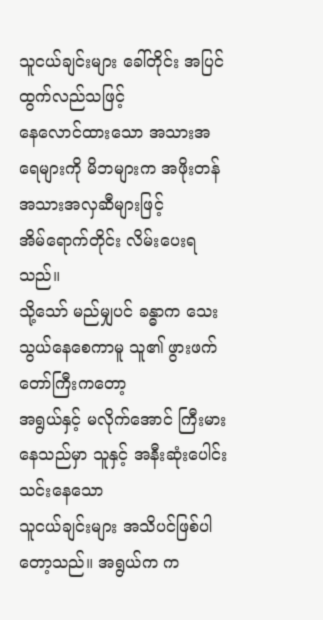သူငယ်ချင်းများ ခေါ်တိုင်း အပြင်ထွက်လည်သဖြင့်
နေလောင်ထားသော အသားအရေများကို မိဘများက အဖိုးတန် အသားအလှဆီများဖြင့်
အိမ်ရောက်တိုင်း လိမ်းပေးရသည်။
သို့သော် မည်မျှပင် ခန္ဓာက သေးသွယ်နေစေကာမူ သူ၏ ဖွားဖက်တော်ကြီးကတော့
အရွယ်နှင့် မလိုက်အောင် ကြီးမားနေသည်မှာ သူနှင့် အနီးဆုံးပေါင်းသင်းနေသော
သူငယ်ချင်းများ အသိပင်ဖြစ်ပါတော့သည်။ အရွယ်က က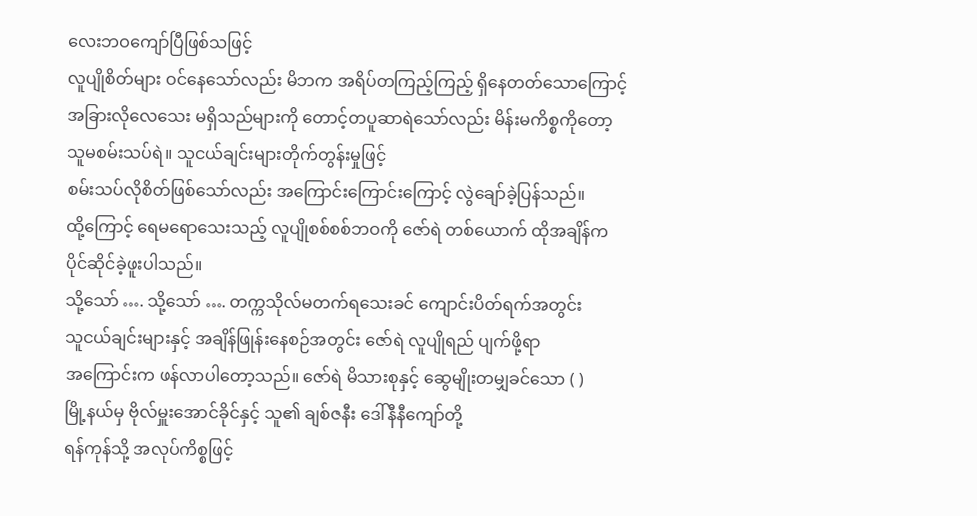လေးဘဝကျော်ပြီဖြစ်သဖြင့်
လူပျိုစိတ်များ ဝင်နေသော်လည်း မိဘက အရိပ်တကြည့်ကြည့် ရှိနေတတ်သောကြောင့်
အခြားလိုလေသေး မရှိသည်များကို တောင့်တပူဆာရဲသော်လည်း မိန်းမကိစ္စကိုတော့
သူမစမ်းသပ်ရဲ။ သူငယ်ချင်းများတိုက်တွန်းမှုဖြင့်
စမ်းသပ်လိုစိတ်ဖြစ်သော်လည်း အကြောင်းကြောင်းကြောင့် လွဲချော်ခဲ့ပြန်သည်။
ထို့ကြောင့် ရေမရောသေးသည့် လူပျိုစစ်စစ်ဘဝကို ဇော်ရဲ တစ်ယောက် ထိုအချိန်က
ပိုင်ဆိုင်ခဲ့ဖူးပါသည်။
သို့သော် …. သို့သော် …. တက္ကသိုလ်မတက်ရသေးခင် ကျောင်းပိတ်ရက်အတွင်း
သူငယ်ချင်းများနှင့် အချိန်ဖြုန်းနေစဉ်အတွင်း ဇော်ရဲ လူပျိုရည် ပျက်ဖို့ရာ
အကြောင်းက ဖန်လာပါတော့သည်။ ဇော်ရဲ မိသားစုနှင့် ဆွေမျိုးတမျှခင်သော ( )
မြို့နယ်မှ ဗိုလ်မှူးအောင်ခိုင်နှင့် သူ၏ ချစ်ဇနီး ဒေါ်နီနီကျော်တို့
ရန်ကုန်သို့ အလုပ်ကိစ္စဖြင့်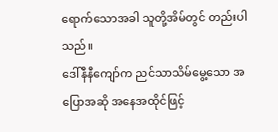ရောက်သောအခါ သူတို့အိမ်တွင် တည်းပါသည်။
ဒေါ်နီနီကျော်က ညင်သာသိမ်မွေ့သော အပြောအဆို အနေအထိုင်ဖြင့်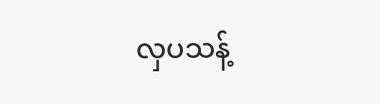လှပသန့်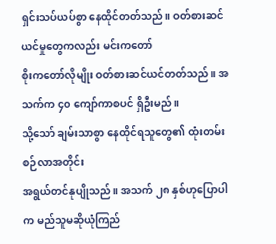ရှင်းသပ်ယပ်စွာ နေထိုင်တတ်သည်။ ဝတ်စားဆင်ယင်မှုတွေကလည်း မင်းကတော်
စိုးကတော်လိုမျိုး ဝတ်စားဆင်ယင်တတ်သည်။ အသက်က ၄၀ ကျော်ကာစပင် ရှိဦးမည်။
သို့သော် ချမ်းသာစွာ နေထိုင်ရသူတွေ၏ ထုံးတမ်းစဉ်လာအတိုင်း
အရွယ်တင်နုပျိုသည်။ အသက် ၂၈ နှစ်ဟုပြောပါက မည်သူမဆိုယုံကြည်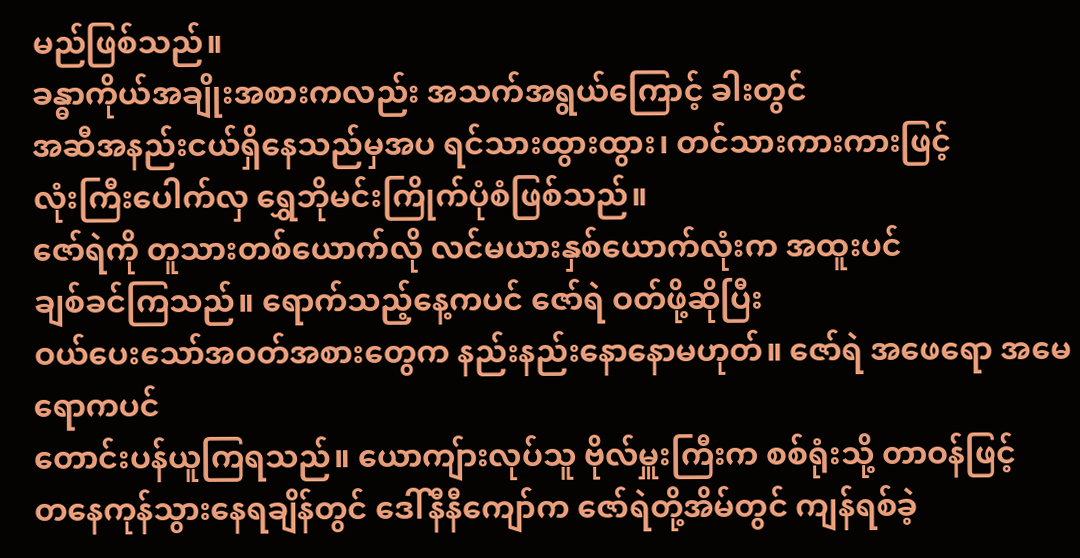မည်ဖြစ်သည်။
ခန္ဓာကိုယ်အချိုးအစားကလည်း အသက်အရွယ်ကြောင့် ခါးတွင်
အဆီအနည်းငယ်ရှိနေသည်မှအပ ရင်သားထွားထွား၊ တင်သားကားကားဖြင့်
လုံးကြီးပေါက်လှ ရွှေဘိုမင်းကြိုက်ပုံစံဖြစ်သည်။
ဇော်ရဲကို တူသားတစ်ယောက်လို လင်မယားနှစ်ယောက်လုံးက အထူးပင်
ချစ်ခင်ကြသည်။ ရောက်သည့်နေ့ကပင် ဇော်ရဲ ဝတ်ဖို့ဆိုပြီး
ဝယ်ပေးသော်အဝတ်အစားတွေက နည်းနည်းနောနောမဟုတ်။ ဇော်ရဲ အဖေရော အမေရောကပင်
တောင်းပန်ယူကြရသည်။ ယောကျ်ားလုပ်သူ ဗိုလ်မှူးကြီးက စစ်ရုံးသို့ တာဝန်ဖြင့်
တနေကုန်သွားနေရချိန်တွင် ဒေါ်နီနီကျော်က ဇော်ရဲတို့အိမ်တွင် ကျန်ရစ်ခဲ့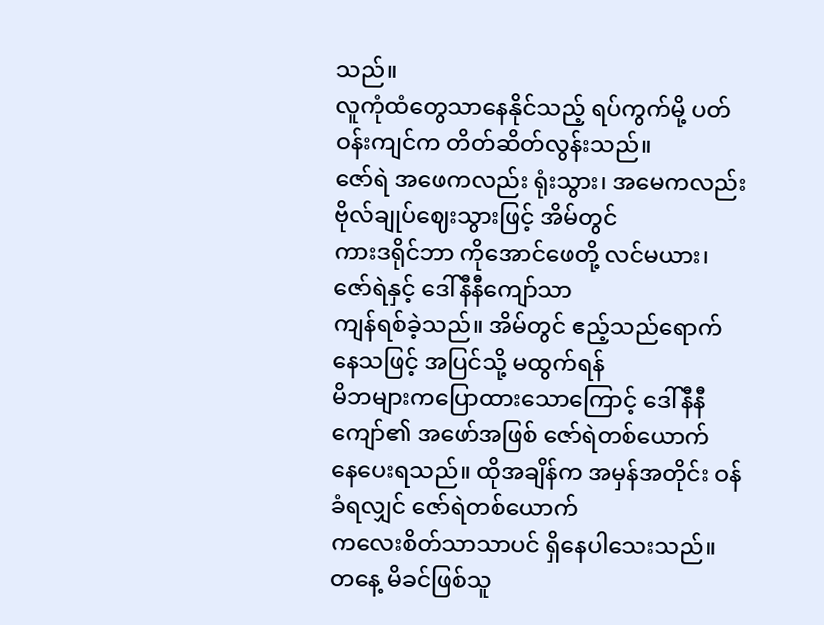သည်။
လူကုံထံတွေသာနေနိုင်သည့် ရပ်ကွက်မို့ ပတ်ဝန်းကျင်က တိတ်ဆိတ်လွန်းသည်။
ဇော်ရဲ အဖေကလည်း ရုံးသွား၊ အမေကလည်း ဗိုလ်ချုပ်ဈေးသွားဖြင့် အိမ်တွင်
ကားဒရိုင်ဘာ ကိုအောင်ဖေတို့ လင်မယား၊ ဇော်ရဲနှင့် ဒေါ်နီနီကျော်သာ
ကျန်ရစ်ခဲ့သည်။ အိမ်တွင် ဧည့်သည်ရောက်နေသဖြင့် အပြင်သို့ မထွက်ရန်
မိဘများကပြောထားသောကြောင့် ဒေါ်နီနီကျော်၏ အဖော်အဖြစ် ဇော်ရဲတစ်ယောက်
နေပေးရသည်။ ထိုအချိန်က အမှန်အတိုင်း ဝန်ခံရလျှင် ဇော်ရဲတစ်ယောက်
ကလေးစိတ်သာသာပင် ရှိနေပါသေးသည်။
တနေ့ မိခင်ဖြစ်သူ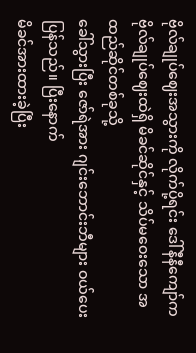ဗိုလ်ချုပ်ဈေးအသွားကို လိုက်ပို့ရင်း ဒေါ်နီနီကျော်က
ဗိုလ်ချုပ်ဈေးထဲရှိ မိခင်ဆိုင်နှင့် သိပ်မဝေးသော အထည်ဆိုင်တစ်ခုသို့
ခေါ်သွားပြီး ဇော်ရဲအား ဂျင်းဘောင်းဘီများ ဝယ်ပေးပြန်သည်။ ပြီးနောက်
မိခင်အားထားခဲ့ပြီး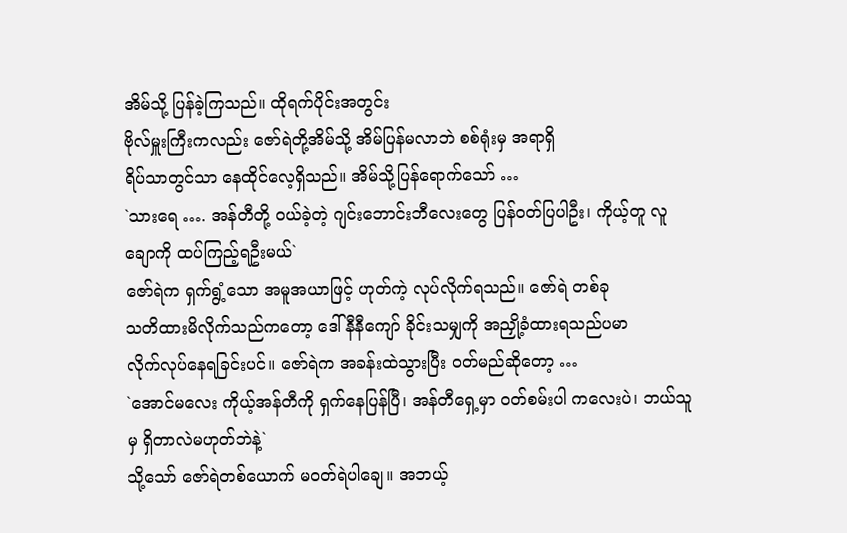အိမ်သို့ ပြန်ခဲ့ကြသည်။ ထိုရက်ပိုင်းအတွင်း
ဗိုလ်မှူးကြီးကလည်း ဇော်ရဲတို့အိမ်သို့ အိမ်ပြန်မလာဘဲ စစ်ရုံးမှ အရာရှိ
ရိပ်သာတွင်သာ နေထိုင်လေ့ရှိသည်။ အိမ်သို့ပြန်ရောက်သော် …
`သားရေ …. အန်တီတို့ ဝယ်ခဲ့တဲ့ ဂျင်းဘောင်းဘီလေးတွေ ပြန်ဝတ်ပြပါဦး၊ ကိုယ့်တူ လူချောကို ထပ်ကြည့်ရဦးမယ်`
ဇော်ရဲက ရှက်ရွံ့သော အမူအယာဖြင့် ဟုတ်ကဲ့ လုပ်လိုက်ရသည်။ ဇော်ရဲ တစ်ခု
သတိထားမိလိုက်သည်ကတော့ ဒေါ်နီနီကျော် ခိုင်းသမျှကို အညှို့ခံထားရသည်ပမာ
လိုက်လုပ်နေရခြင်းပင်။ ဇော်ရဲက အခန်းထဲသွားပြီး ဝတ်မည်ဆိုတော့ …
`အောင်မလေး ကိုယ့်အန်တီကို ရှက်နေပြန်ပြီ၊ အန်တီရှေ့မှာ ဝတ်စမ်းပါ ကလေးပဲ၊ ဘယ်သူမှ ရှိတာလဲမဟုတ်ဘဲနဲ့`
သို့သော် ဇော်ရဲတစ်ယောက် မဝတ်ရဲပါချေ။ အဘယ့်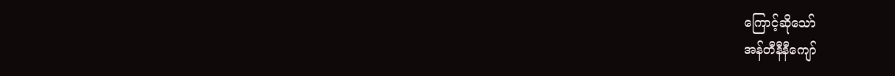ကြောင့်ဆိုသော်
အန်တီနီနီကျော်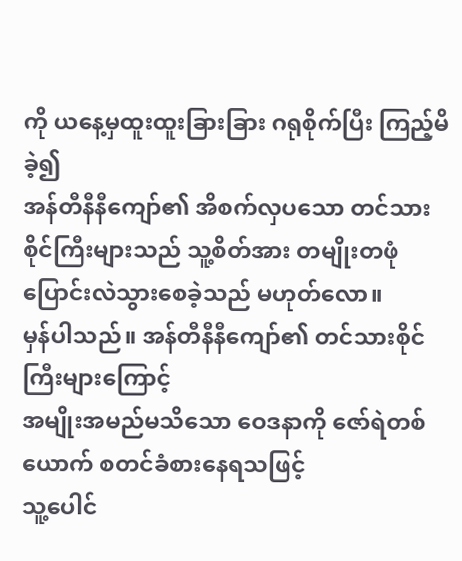ကို ယနေ့မှထူးထူးခြားခြား ဂရုစိုက်ပြီး ကြည့်မိခဲ့၍
အန်တီနီနီကျော်၏ အိစက်လှပသော တင်သားစိုင်ကြီးများသည် သူ့စိတ်အား တမျိုးတဖုံ
ပြောင်းလဲသွားစေခဲ့သည် မဟုတ်လော။
မှန်ပါသည်။ အန်တီနီနီကျော်၏ တင်သားစိုင်ကြီးများကြောင့်
အမျိုးအမည်မသိသော ဝေဒနာကို ဇော်ရဲတစ်ယောက် စတင်ခံစားနေရသဖြင့်
သူ့ပေါင်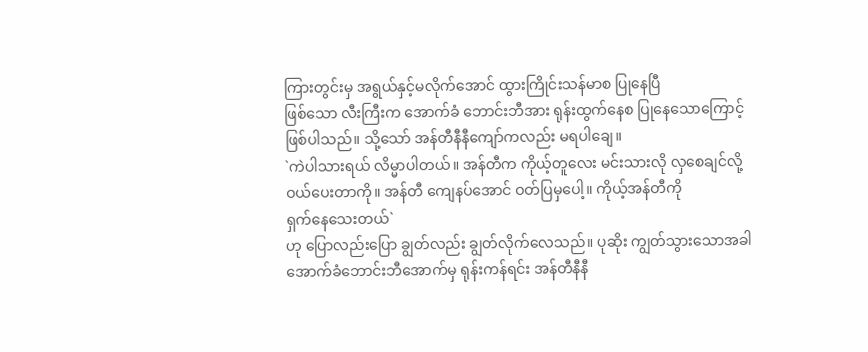ကြားတွင်းမှ အရွယ်နှင့်မလိုက်အောင် ထွားကြိုင်းသန်မာစ ပြုနေပြီ
ဖြစ်သော လီးကြီးက အောက်ခံ ဘောင်းဘီအား ရုန်းထွက်နေစ ပြုနေသောကြောင့်
ဖြစ်ပါသည်။ သို့သော် အန်တီနီနီကျော်ကလည်း မရပါချေ။
`ကဲပါသားရယ် လိမ္မာပါတယ်။ အန်တီက ကိုယ့်တူလေး မင်းသားလို လှစေချင်လို့
ဝယ်ပေးတာကို။ အန်တီ ကျေနပ်အောင် ဝတ်ပြမှပေါ့။ ကိုယ့်အန်တီကို
ရှက်နေသေးတယ်`
ဟု ပြောလည်းပြော ချွတ်လည်း ချွတ်လိုက်လေသည်။ ပုဆိုး ကျွတ်သွားသောအခါ
အောက်ခံဘောင်းဘီအောက်မှ ရုန်းကန်ရင်း အန်တီနီနီ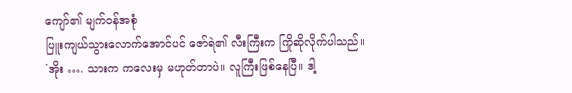ကျော်၏ မျက်ဝန်အစုံ
ပြူးကျယ်သွားလောက်အောင်ပင် ဇော်ရဲ၏ လီးကြီးက ကြိုဆိုလိုက်ပါသည်။
`အိုး …. သားက ကလေးမှ မဟုတ်တာပဲ။ လူကြီးဖြစ်နေပြီ။ ဒါ့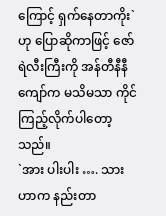ကြောင့် ရှက်နေတာကိုး`
ဟု ပြောဆိုကာဖြင့် ဇော်ရဲလီးကြီးကို အန်တီနီနီကျော်က မသိမသာ ကိုင်ကြည့်လိုက်ပါတော့သည်။
`အား ပါးပါး …. သားဟာက နည်းတာ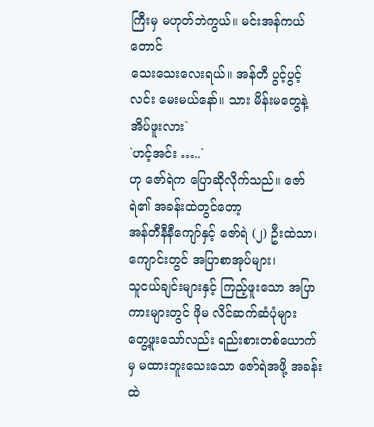ကြီးမှ မဟုတ်ဘဲကွယ်။ မင်းအန်ကယ်တောင်
သေးသေးလေးရယ်။ အန်တီ ပွင့်ပွင့်လင်း မေးမယ်နော်။ သား မိန်းမတွေနဲ့
အိပ်ဖူးလား`
`ဟင့်အင်း …..`
ဟု ဇော်ရဲက ပြောဆိုလိုက်သည်။ ဇော်ရဲ၏ အခန်းထဲတွင်တော့
အန်တီနီနီကျော်နှင့် ဇော်ရဲ (၂) ဦးထဲသာ၊ ကျောင်းတွင် အပြာစာအုပ်များ၊
သူငယ်ချင်းများနှင့် ကြည့်ဖူးသော အပြာကားများတွင် ဖိုမ လိင်ဆက်ဆံပုံများ
တွေ့ဖူးသော်လည်း ရည်းစားတစ်ယောက်မှ မထားဘူးသေးသော ဇော်ရဲအဖို့ အခန်းထဲ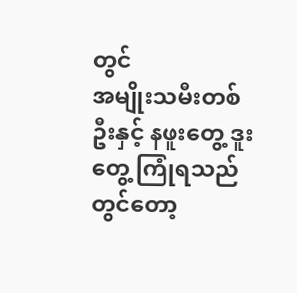တွင်
အမျိုးသမီးတစ်ဦးနှင့် နဖူးတွေ့ ဒူးတွေ့ ကြုံရသည်တွင်တော့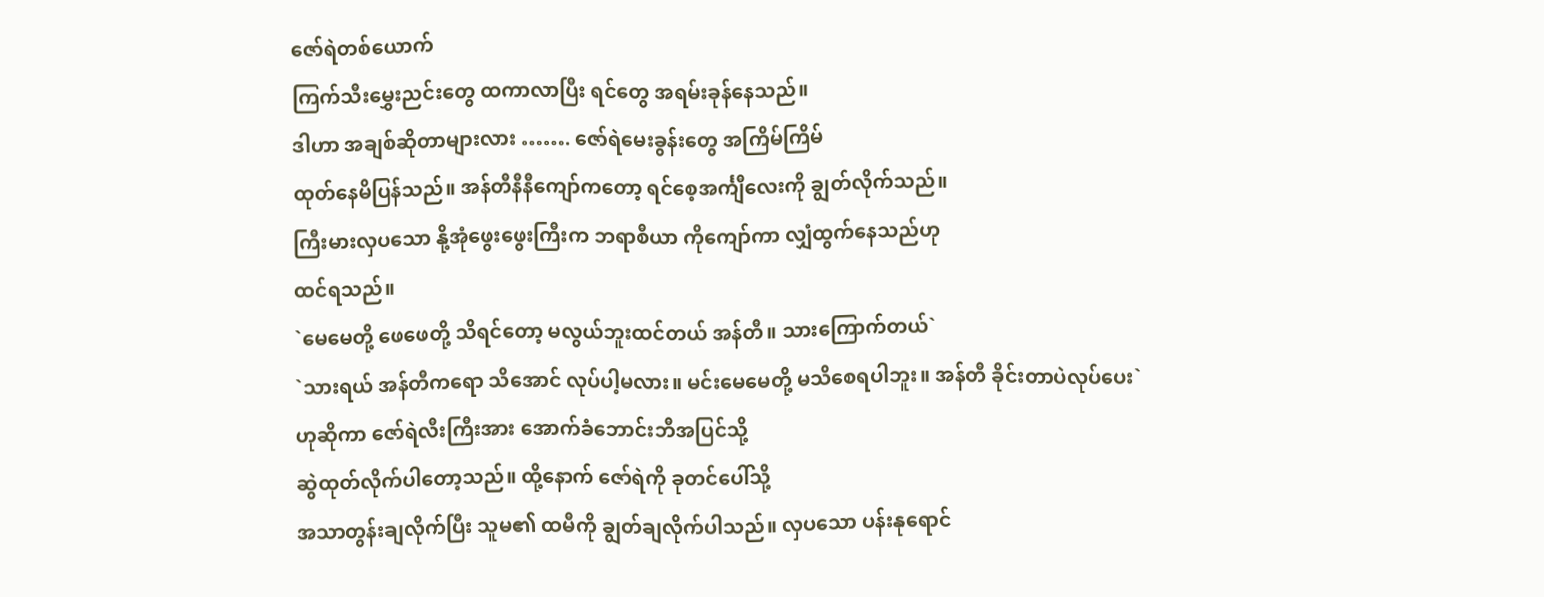ဇော်ရဲတစ်ယောက်
ကြက်သီးမွှေးညင်းတွေ ထကာလာပြီး ရင်တွေ အရမ်းခုန်နေသည်။
ဒါဟာ အချစ်ဆိုတာများလား ……. ဇော်ရဲမေးခွန်းတွေ အကြိမ်ကြိမ်
ထုတ်နေမိပြန်သည်။ အန်တီနီနီကျော်ကတော့ ရင်စေ့အင်္ကျီလေးကို ချွတ်လိုက်သည်။
ကြီးမားလှပသော နို့အုံဖွေးဖွေးကြီးက ဘရာစီယာ ကိုကျော်ကာ လျှံထွက်နေသည်ဟု
ထင်ရသည်။
`မေမေတို့ ဖေဖေတို့ သိရင်တော့ မလွယ်ဘူးထင်တယ် အန်တီ။ သားကြောက်တယ်`
`သားရယ် အန်တီကရော သိအောင် လုပ်ပါ့မလား။ မင်းမေမေတို့ မသိစေရပါဘူး။ အန်တီ ခိုင်းတာပဲလုပ်ပေး`
ဟုဆိုကာ ဇော်ရဲလီးကြီးအား အောက်ခံဘောင်းဘီအပြင်သို့
ဆွဲထုတ်လိုက်ပါတော့သည်။ ထို့နောက် ဇော်ရဲကို ခုတင်ပေါ်သို့
အသာတွန်းချလိုက်ပြီး သူမ၏ ထမီကို ချွတ်ချလိုက်ပါသည်။ လှပသော ပန်းနုရောင်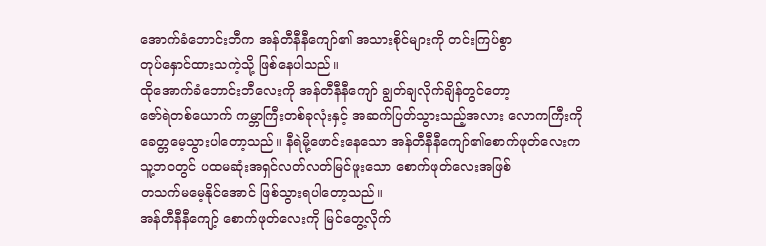အောက်ခံဘောင်းဘီက အန်တီနီနီကျော်၏ အသားစိုင်များကို တင်းကြပ်စွာ
တုပ်နှောင်ထားသကဲ့သို့ ဖြစ်နေပါသည်။
ထိုအောက်ခံဘောင်းဘီလေးကို အန်တီနီနီကျော် ချွတ်ချလိုက်ချိန်တွင်တော့
ဇော်ရဲတစ်ယောက် ကမ္ဘာကြီးတစ်ခုလုံးနှင့် အဆက်ပြတ်သွားသည့်အလား လောကကြီးကို
ခေတ္တမေ့သွားပါတော့သည်။ နီရဲမို့ဖောင်းနေသော အန်တီနီနီကျော်၏စောက်ဖုတ်လေးက
သူ့ဘဝတွင် ပထမဆုံးအရှင်လတ်လတ်မြင်ဖူးသော စောက်ဖုတ်လေးအဖြစ်
တသက်မမေ့နိုင်အောင် ဖြစ်သွားရပါတော့သည်။
အန်တီနီနီကျော့် စောက်ဖုတ်လေးကို မြင်တွေ့လိုက်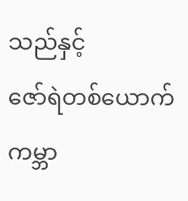သည်နှင့်
ဇော်ရဲတစ်ယောက် ကမ္ဘာ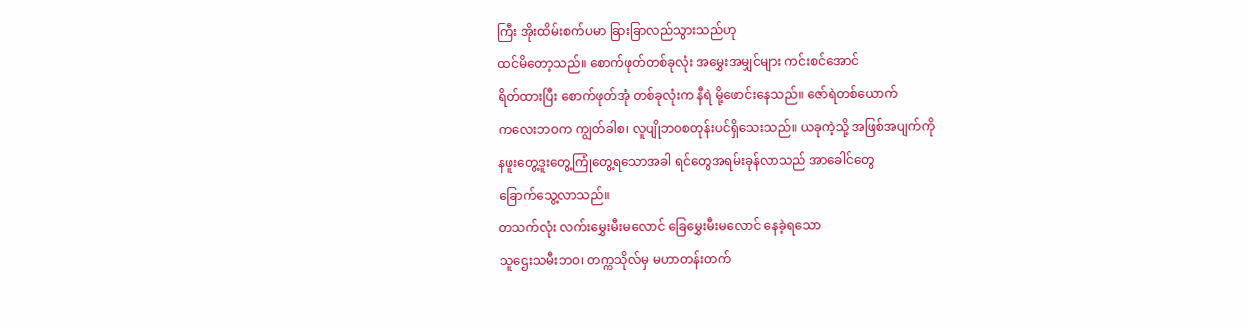ကြီး အိုးထိမ်းစက်ပမာ ခြားခြာလည်သွားသည်ဟု
ထင်မိတော့သည်။ စောက်ဖုတ်တစ်ခုလုံး အမွှေးအမျှင်များ ကင်းစင်အောင်
ရိတ်ထားပြီး စောက်ဖုတ်အုံ တစ်ခုလုံးက နီရဲ မို့ဖောင်းနေသည်။ ဇော်ရဲတစ်ယောက်
ကလေးဘဝက ကျွတ်ခါစ၊ လူပျိုဘဝစတုန်းပင်ရှိသေးသည်။ ယခုကဲ့သို့ အဖြစ်အပျက်ကို
နဖူးတွေ့ဒူးတွေ့ကြုံတွေ့ရသောအခါ ရင်တွေအရမ်းခုန်လာသည် အာခေါင်တွေ
ခြောက်သွေ့လာသည်။
တသက်လုံး လက်းမွှေးမီးမလောင် ခြေမွှေးမီးမလောင် နေခဲ့ရသော
သူဌေးသမီးဘဝ၊ တက္ကသိုလ်မှ မဟာတန်းတက်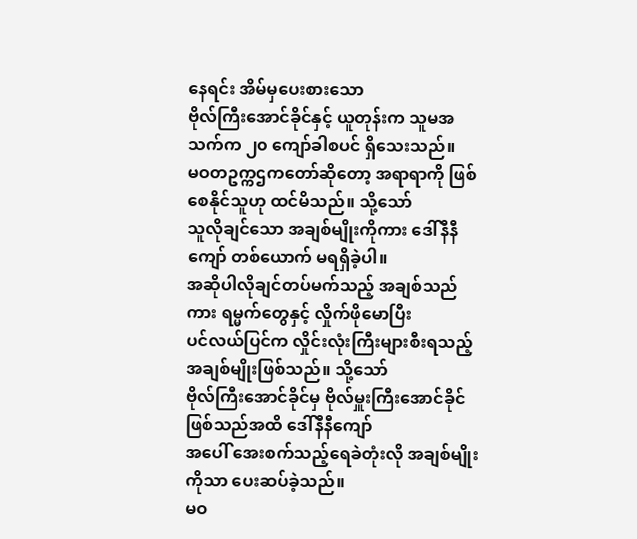နေရင်း အိမ်မှပေးစားသော
ဗိုလ်ကြီးအောင်ခိုင်နှင့် ယူတုန်းက သူမအသက်က ၂၀ ကျော်ခါစပင် ရှိသေးသည်။
မဝတဥက္ကဌကတော်ဆိုတော့ အရာရာကို ဖြစ်စေနိုင်သူဟု ထင်မိသည်။ သို့သော်
သူလိုချင်သော အချစ်မျိုးကိုကား ဒေါ်နီနီကျော် တစ်ယောက် မရရှိခဲ့ပါ။
အဆိုပါလိုချင်တပ်မက်သည့် အချစ်သည်ကား ရမ္မက်တွေနှင့် လှိုက်ဖိုမောပြီး
ပင်လယ်ပြင်က လှိုင်းလုံးကြီးများစီးရသည့် အချစ်မျိုးဖြစ်သည်။ သို့သော်
ဗိုလ်ကြီးအောင်ခိုင်မှ ဗိုလ်မှူးကြီးအောင်ခိုင်ဖြစ်သည်အထိ ဒေါ်နီနီကျော်
အပေါ် အေးစက်သည့်ရေခဲတုံးလို အချစ်မျိုးကိုသာ ပေးဆပ်ခဲ့သည်။
မဝ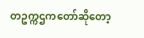တဥက္ကဌကတော်ဆိုတော့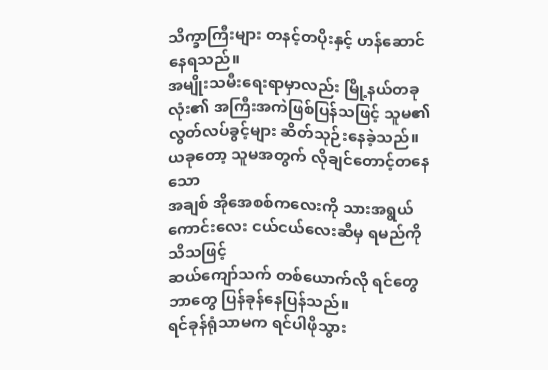သိက္ခာကြီးများ တနင့်တပိုးနှင့် ဟန်ဆောင်နေရသည်။
အမျိုးသမီးရေးရာမှာလည်း မြို့နယ်တခုလုံး၏ အကြီးအကဲဖြစ်ပြန်သဖြင့် သူမ၏
လွတ်လပ်ခွင့်များ ဆိတ်သုဉ်းနေခဲ့သည်။ ယခုတော့ သူမအတွက် လိုချင်တောင့်တနေသော
အချစ် အိုအေစစ်ကလေးကို သားအရွယ် ကောင်းလေး ငယ်ငယ်လေးဆီမှ ရမည်ကို သိသဖြင့်
ဆယ်ကျော်သက် တစ်ယောက်လို ရင်တွေဘာတွေ ပြန်ခုန်နေပြန်သည်။
ရင်ခုန်ရုံသာမက ရင်ပါဖိုသွား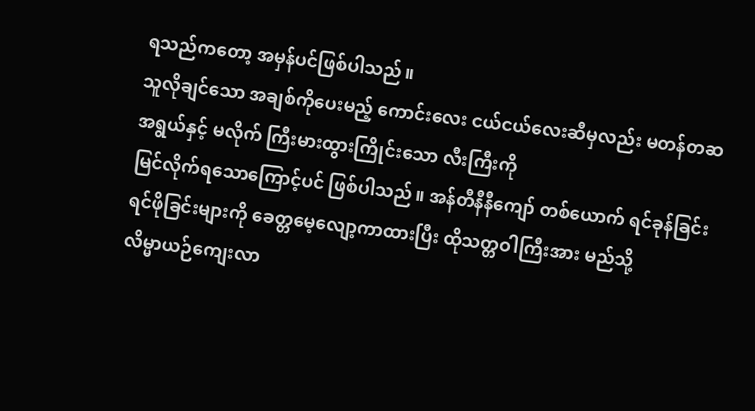ရသည်ကတော့ အမှန်ပင်ဖြစ်ပါသည်။
သူလိုချင်သော အချစ်ကိုပေးမည့် ကောင်းလေး ငယ်ငယ်လေးဆီမှလည်း မတန်တဆ
အရွယ်နှင့် မလိုက် ကြီးမားထွားကြိုင်းသော လီးကြီးကို
မြင်လိုက်ရသောကြောင့်ပင် ဖြစ်ပါသည်။ အန်တီနီနီကျော် တစ်ယောက် ရင်ခုန်ခြင်း
ရင်ဖိုခြင်းများကို ခေတ္တမေ့လျော့ကာထားပြီး ထိုသတ္တဝါကြီးအား မည်သို့
လိမ္မာယဉ်ကျေးလာ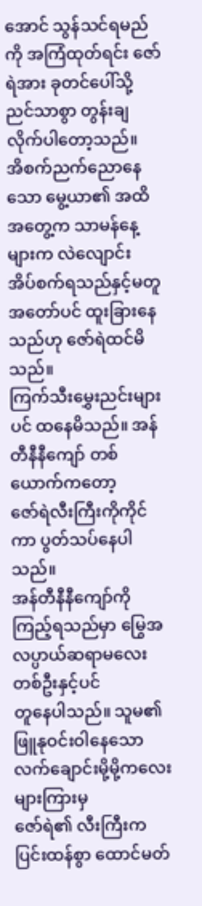အောင် သွန်သင်ရမည်ကို အကြံထုတ်ရင်း ဇော်ရဲအား ခုတင်ပေါ်သို့
ညင်သာစွာ တွန်းချလိုက်ပါတော့သည်။
အိစက်ညက်ညောနေသော မွေ့ယာ၏ အထိအတွေ့က သာမန်နေ့များက လဲလျောင်း
အိပ်စက်ရသည်နှင့်မတူ အတော်ပင် ထူးခြားနေသည်ဟု ဇော်ရဲထင်မိသည်။
ကြက်သီးမွှေးညင်းများပင် ထနေမိသည်။ အန်တီနီနီကျော် တစ်ယောက်ကတော့
ဇော်ရဲလီးကြီးကိုကိုင်ကာ ပွတ်သပ်နေပါသည်။
အန်တီနီနီကျော်ကို ကြည့်ရသည်မှာ မြွေအလပ္ပာယ်ဆရာမလေးတစ်ဦးနှင့်ပင်
တူနေပါသည်။ သူမ၏ ဖြူနုဝင်းဝါနေသော လက်ချောင်းမို့မို့ကလေးများကြားမှ
ဇော်ရဲ၏ လီးကြီးက ပြင်းထန်စွာ ထောင်မတ်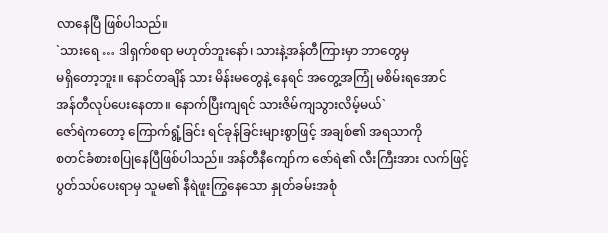လာနေပြီ ဖြစ်ပါသည်။
`သားရေ … ဒါရှက်စရာ မဟုတ်ဘူးနော်၊ သားနဲ့အန်တီကြားမှာ ဘာတွေမှ
မရှိတော့ဘူး။ နောင်တချိန် သား မိန်းမတွေနဲ့ နေရင် အတွေ့အကြုံ မစိမ်းရအောင်
အန်တီလုပ်ပေးနေတာ။ နောက်ပြီးကျရင် သားဇိမ်ကျသွားလိမ့်မယ်`
ဇော်ရဲကတော့ ကြောက်ရွံ့ခြင်း ရင်ခုန်ခြင်းများစွာဖြင့် အချစ်၏ အရသာကို
စတင်ခံစားစပြုနေပြီဖြစ်ပါသည်။ အန်တီနီကျော်က ဇော်ရဲ၏ လီးကြီးအား လက်ဖြင့်
ပွတ်သပ်ပေးရာမှ သူမ၏ နီရဲဖူးကြွနေသော နှုတ်ခမ်းအစုံ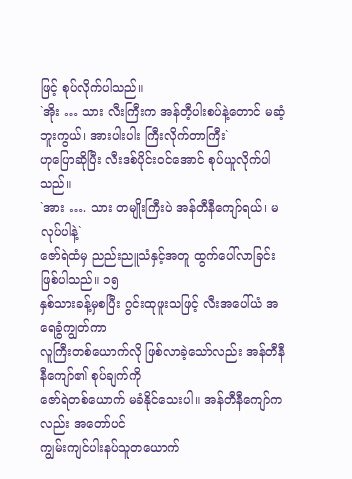ဖြင့် စုပ်လိုက်ပါသည်။
`အိုး … သား လီးကြီးက အန်တီ့ပါးစပ်နဲ့တောင် မဆံ့ဘူးကွယ်၊ အားပါးပါး ကြီးလိုက်တာကြီး`
ဟုပြောဆိုပြီး လီးဒစ်ပိုင်းဝင်အောင် စုပ်ယူလိုက်ပါသည်။
`အား …. သား တမျိုးကြီးပဲ အန်တီနီကျော်ရယ်၊ မလုပ်ပါနဲ့`
ဇော်ရဲထံမှ ညည်းညူသံနှင့်အတူ ထွက်ပေါ်လာခြင်းဖြစ်ပါသည်။ ၁၅
နှစ်သားခန့်မှစပြီး ဂွင်းထုဖူးသဖြင့် လီးအပေါ်ယံ အရေခွံကျွတ်ကာ
လူကြီးတစ်ယောက်လို ဖြစ်လာခဲ့သော်လည်း အန်တီနီနီကျော်၏ စုပ်ချက်ကို
ဇော်ရဲတစ်ယောက် မခံနိုင်သေးပါ။ အန်တီနီကျော်ကလည်း အတော်ပင်
ကျွမ်းကျင်ပါးနပ်သူတယောက်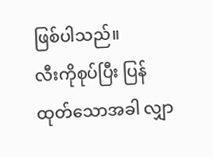ဖြစ်ပါသည်။
လီးကိုစုပ်ပြီး ပြန်ထုတ်သောအခါ လျှာ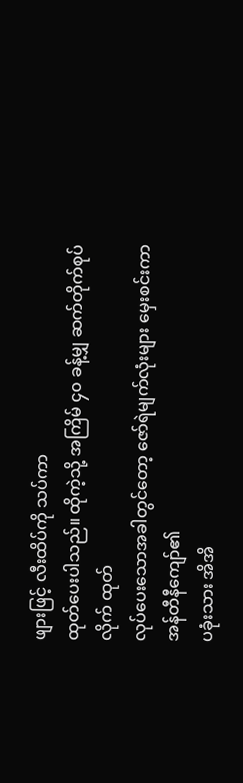ဖျားဖြင့် လီးထိပ်ကို သပ်ကာ
ထုတ်ပေးပါသည်။ ထိုကဲ့သို့ အကြိမ် ၄၀ ခန့်မျှ ဆက်တိုက်စုပ်လိုက် ထုတ်
လုပ်ပေးသောအခါတွင်တော့ ဇော်ရဲမျက်လုံးများ မှေးစင်းကာ အန်တီနီကျော်၏
ပခုံးသား အိအိ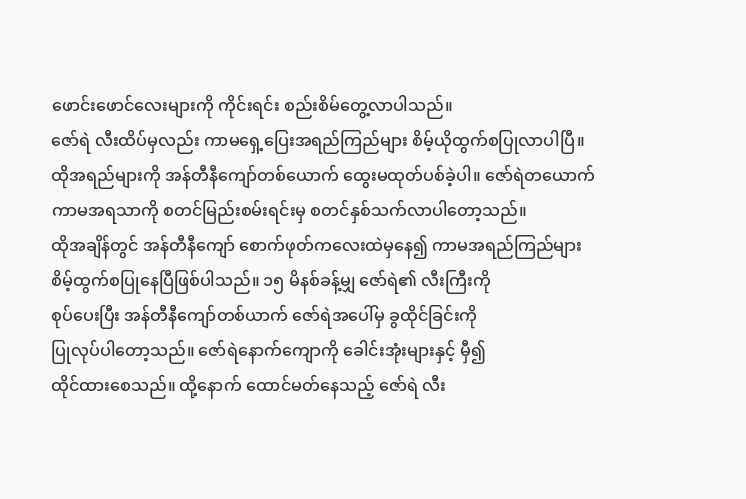ဖောင်းဖောင်လေးများကို ကိုင်းရင်း စည်းစိမ်တွေ့လာပါသည်။
ဇော်ရဲ လီးထိပ်မှလည်း ကာမရှေ့ပြေးအရည်ကြည်များ စိမ့်ယိုထွက်စပြုလာပါပြီ။
ထိုအရည်များကို အန်တီနီကျော်တစ်ယောက် ထွေးမထုတ်ပစ်ခဲ့ပါ။ ဇော်ရဲတယောက်
ကာမအရသာကို စတင်မြည်းစမ်းရင်းမှ စတင်နှစ်သက်လာပါတော့သည်။
ထိုအချိန်တွင် အန်တီနီကျော် စောက်ဖုတ်ကလေးထဲမှနေ၍ ကာမအရည်ကြည်များ
စိမ့်ထွက်စပြုနေပြီဖြစ်ပါသည်။ ၁၅ မိနစ်ခန့်မျှ ဇော်ရဲ၏ လီးကြီးကို
စုပ်ပေးပြီး အန်တီနီကျော်တစ်ယာက် ဇော်ရဲအပေါ်မှ ခွထိုင်ခြင်းကို
ပြုလုပ်ပါတော့သည်။ ဇော်ရဲနောက်ကျောကို ခေါင်းအုံးများနှင့် မှီ၍
ထိုင်ထားစေသည်။ ထို့နောက် ထောင်မတ်နေသည့် ဇော်ရဲ လီး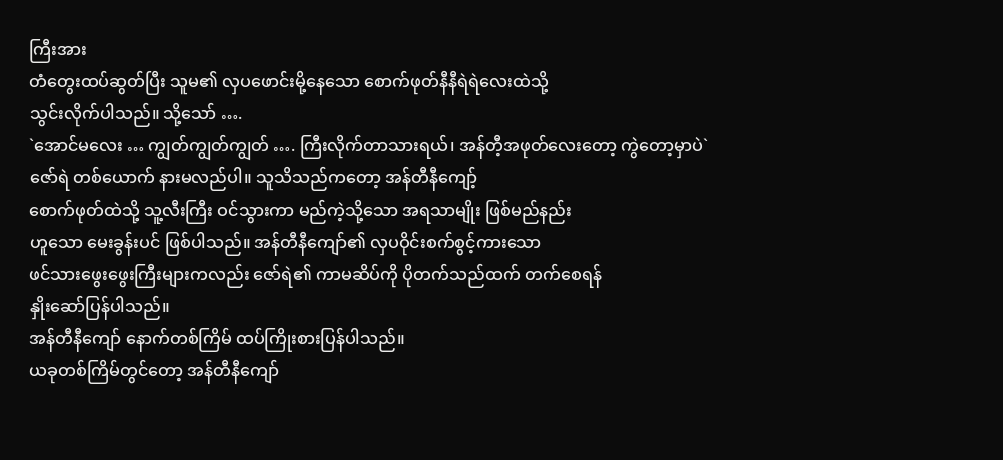ကြီးအား
တံတွေးထပ်ဆွတ်ပြီး သူမ၏ လှပဖောင်းမို့နေသော စောက်ဖုတ်နီနီရဲရဲလေးထဲသို့
သွင်းလိုက်ပါသည်။ သို့သော် ….
`အောင်မလေး … ကျွတ်ကျွတ်ကျွတ် …. ကြီးလိုက်တာသားရယ်၊ အန်တီ့အဖုတ်လေးတော့ ကွဲတော့မှာပဲ`
ဇော်ရဲ တစ်ယောက် နားမလည်ပါ။ သူသိသည်ကတော့ အန်တီနီကျော့်
စောက်ဖုတ်ထဲသို့ သူ့လီးကြီး ဝင်သွားကာ မည်ကဲ့သို့သော အရသာမျိုး ဖြစ်မည်နည်း
ဟူသော မေးခွန်းပင် ဖြစ်ပါသည်။ အန်တီနီကျော်၏ လှပဝိုင်းစက်စွင့်ကားသော
ဖင်သားဖွေးဖွေးကြီးများကလည်း ဇော်ရဲ၏ ကာမဆိပ်ကို ပိုတက်သည်ထက် တက်စေရန်
နှိုးဆော်ပြန်ပါသည်။
အန်တီနီကျော် နောက်တစ်ကြိမ် ထပ်ကြိုးစားပြန်ပါသည်။
ယခုတစ်ကြိမ်တွင်တော့ အန်တီနီကျော်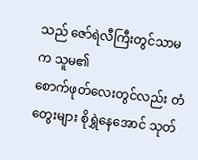သည် ဇော်ရဲလီကြီးတွင်သာမက သူမ၏
စောက်ဖုတ်လေးတွင်လည်း တံတွေးများ စိုရွှဲနေအောင် သုတ်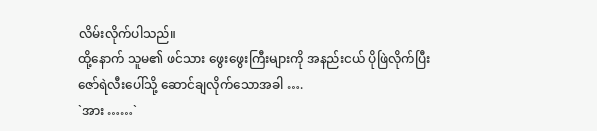လိမ်းလိုက်ပါသည်။
ထို့နောက် သူမ၏ ဖင်သား ဖွေးဖွေးကြီးများကို အနည်းငယ် ပိုဖြဲလိုက်ပြီး
ဇော်ရဲလီးပေါ်သို့ ဆောင်ချလိုက်သောအခါ ….
`အား ……`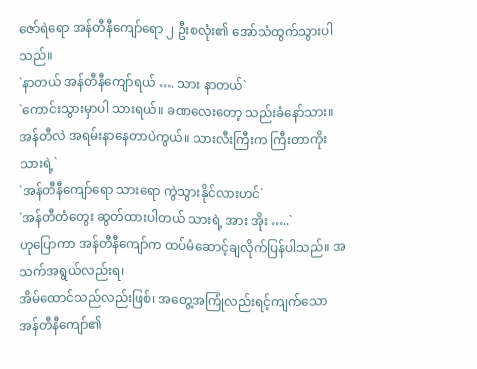ဇော်ရဲရော အန်တီနီကျော်ရော ၂ ဦးစလုံး၏ အော်သံထွက်သွားပါသည်။
`နာတယ် အန်တီနီကျော်ရယ် …. သား နာတယ်`
`ကောင်းသွားမှာပါ သားရယ်။ ခဏလေးတော့ သည်းခံနော်သား။ အန်တီလဲ အရမ်းနာနေတာပဲကွယ်။ သားလီးကြီးက ကြီးတာကိုးသားရဲ့`
`အန်တီနီကျော်ရော သားရော ကွဲသွားနိုင်လားဟင်`
`အန်တီတံတွေး ဆွတ်ထားပါတယ် သားရဲ့ အား အိုး …..`
ဟုပြောကာ အန်တီနီကျော်က ထပ်မံဆောင့်ချလိုက်ပြန်ပါသည်။ အသက်အရွယ်လည်းရ၊
အိမ်ထောင်သည်လည်းဖြစ်၊ အတွေ့အကြုံလည်းရင့်ကျက်သော အန်တီနီကျော်၏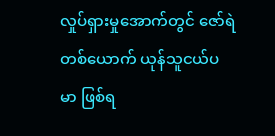လှုပ်ရှားမှုအောက်တွင် ဇော်ရဲတစ်ယောက် ယုန်သူငယ်ပမာ ဖြစ်ရ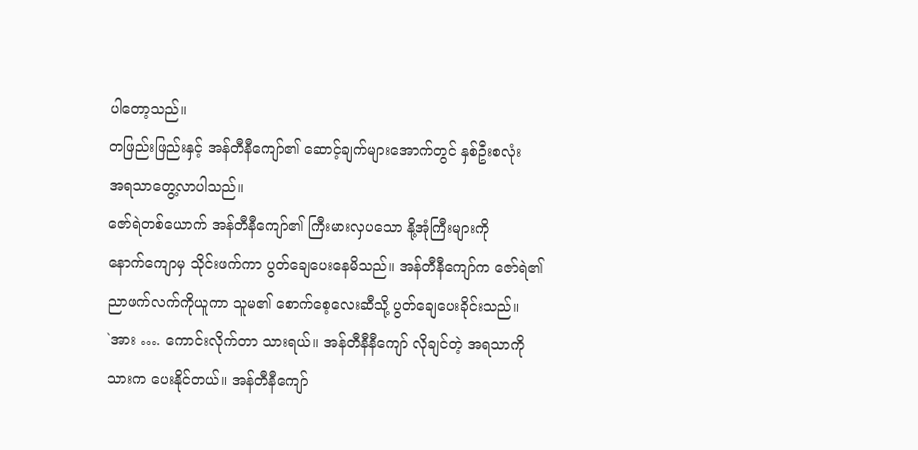ပါတော့သည်။
တဖြည်းဖြည်းနှင့် အန်တီနီကျော်၏ ဆောင့်ချက်များအောက်တွင် နှစ်ဦးစလုံး
အရသာတွေ့လာပါသည်။
ဇော်ရဲတစ်ယောက် အန်တီနီကျော်၏ ကြီးမားလှပသော နို့အုံကြီးများကို
နောက်ကျောမှ သိုင်းဖက်ကာ ပွတ်ချေပေးနေမိသည်။ အန်တီနီကျော်က ဇော်ရဲ၏
ညာဖက်လက်ကိုယူကာ သူမ၏ စောက်စေ့လေးဆီသို့ ပွတ်ချေပေးခိုင်းသည်။
`အား …. ကောင်းလိုက်တာ သားရယ်။ အန်တီနီနီကျော် လိုချင်တဲ့ အရသာကို
သားက ပေးနိုင်တယ်။ အန်တီနီကျော်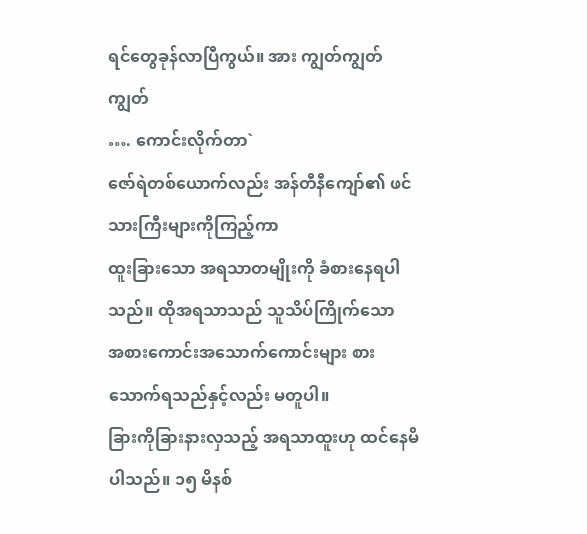ရင်တွေခုန်လာပြီကွယ်။ အား ကျွတ်ကျွတ်ကျွတ်
…. ကောင်းလိုက်တာ`
ဇော်ရဲတစ်ယောက်လည်း အန်တီနီကျော်၏ ဖင်သားကြီးများကိုကြည့်ကာ
ထူးခြားသော အရသာတမျိုးကို ခံစားနေရပါသည်။ ထိုအရသာသည် သူသိပ်ကြိုက်သော
အစားကောင်းအသောက်ကောင်းများ စားသောက်ရသည်နှင့်လည်း မတူပါ။
ခြားကိုခြားနားလှသည့် အရသာထူးဟု ထင်နေမိပါသည်။ ၁၅ မိနစ်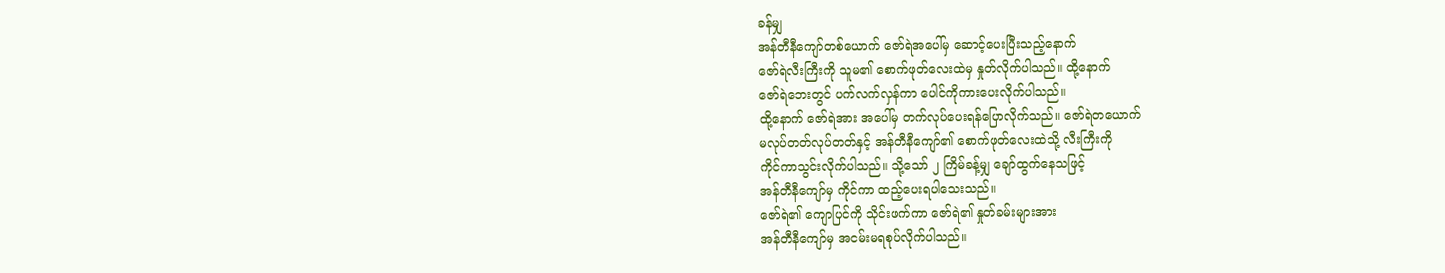ခန်မျှ
အန်တီနီကျော်တစ်ယောက် ဇော်ရဲအပေါ်မှ ဆောင့်ပေးပြီးသည့်နောက်
ဇော်ရဲလီးကြီးကို သူမ၏ စောက်ဖုတ်လေးထဲမှ နှုတ်လိုက်ပါသည်။ ထို့နောက်
ဇော်ရဲဘေးတွင် ပက်လက်လှန်ကာ ပေါင်ကိုကားပေးလိုက်ပါသည်။
ထို့နောက် ဇော်ရဲအား အပေါ်မှ တက်လုပ်ပေးရန်ပြောလိုက်သည်။ ဇော်ရဲတယောက်
မလုပ်တတ်လုပ်တတ်နှင့် အန်တီနီကျော်၏ စောက်ဖုတ်လေးထဲသို့ လီးကြီးကို
ကိုင်ကာသွင်းလိုက်ပါသည်။ သို့သော် ၂ ကြိမ်ခန့်မျှ ချော်ထွက်နေသဖြင့်
အန်တီနီကျော်မှ ကိုင်ကာ ထည့်ပေးရပါသေးသည်။
ဇော်ရဲ၏ ကျောပြင်ကို သိုင်းဖက်ကာ ဇော်ရဲ၏ နှုတ်ခမ်းများအား
အန်တီနီကျော်မှ အငမ်းမရစုပ်လိုက်ပါသည်။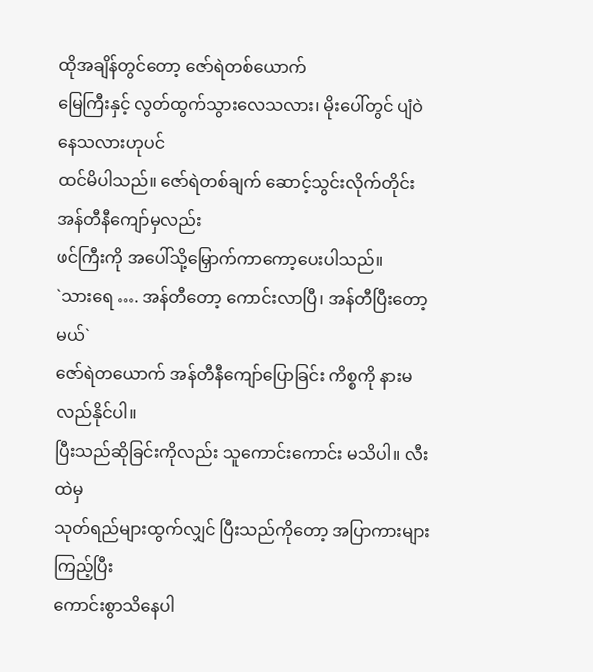ထိုအချိန်တွင်တော့ ဇော်ရဲတစ်ယောက်
မြေကြီးနှင့် လွတ်ထွက်သွားလေသလား၊ မိုးပေါ်တွင် ပျံဝဲနေသလားဟုပင်
ထင်မိပါသည်။ ဇော်ရဲတစ်ချက် ဆောင့်သွင်းလိုက်တိုင်း အန်တီနီကျော်မှလည်း
ဖင်ကြီးကို အပေါ်သို့မြှောက်ကာကော့ပေးပါသည်။
`သားရေ …. အန်တီတော့ ကောင်းလာပြီ၊ အန်တီပြီးတော့မယ်`
ဇော်ရဲတယောက် အန်တီနီကျော်ပြောခြင်း ကိစ္စကို နားမလည်နိုင်ပါ။
ပြီးသည်ဆိုခြင်းကိုလည်း သူကောင်းကောင်း မသိပါ။ လီးထဲမှ
သုတ်ရည်များထွက်လျှင် ပြီးသည်ကိုတော့ အပြာကားများကြည့်ပြီး
ကောင်းစွာသိနေပါ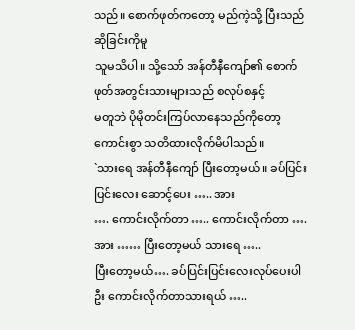သည်။ စောက်ဖုတ်ကတော့ မည်ကဲ့သို့ ပြီးသည်ဆိုခြင်းကိုမူ
သူမသိပါ။ သို့သော် အန်တီနီကျော်၏ စောက်ဖုတ်အတွင်းသားများသည် စလုပ်စနှင့်
မတူဘဲ ပိုမိုတင်းကြပ်လာနေသည်ကိုတော့ ကောင်းစွာ သတိထားလိုက်မိပါသည်။
`သားရေ အန်တီနီကျော် ပြီးတော့မယ်။ ခပ်ပြင်းပြင်းလေး ဆောင့်ပေး ….. အား
…. ကောင်းလိုက်တာ ….. ကောင်းလိုက်တာ …. အား …… ပြီးတော့မယ် သားရေ …..
ပြီးတော့မယ်…. ခပ်ပြင်းပြင်းလေးလုပ်ပေးပါဦး ကောင်းလိုက်တာသားရယ် …..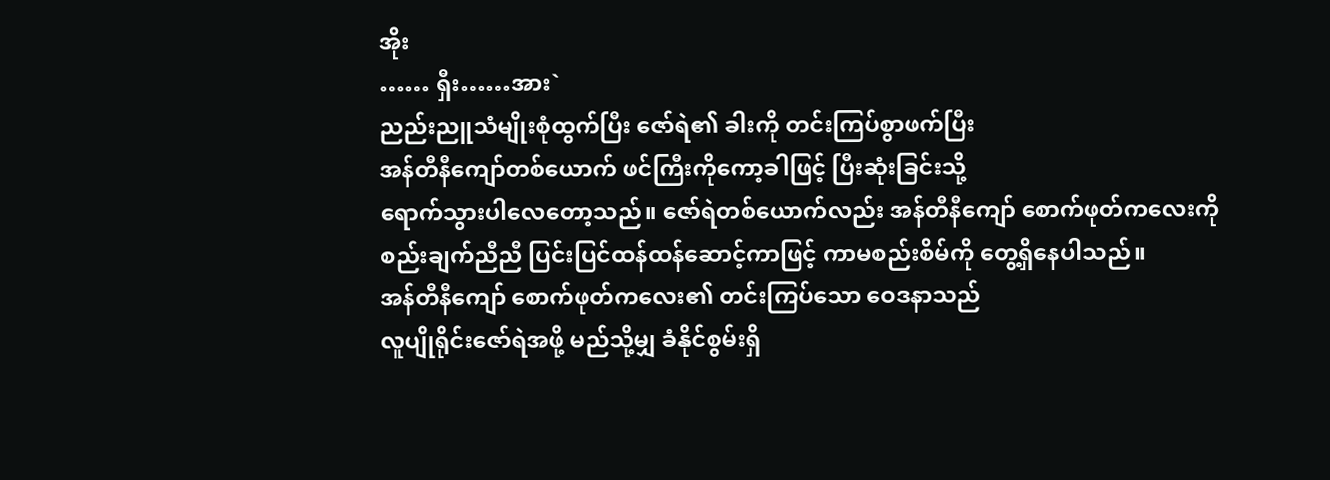အိုး
…… ရှီး……အား`
ညည်းညူသံမျိုးစုံထွက်ပြီး ဇော်ရဲ၏ ခါးကို တင်းကြပ်စွာဖက်ပြီး
အန်တီနီကျော်တစ်ယောက် ဖင်ကြီးကိုကော့ခါဖြင့် ပြီးဆုံးခြင်းသို့
ရောက်သွားပါလေတော့သည်။ ဇော်ရဲတစ်ယောက်လည်း အန်တီနီကျော် စောက်ဖုတ်ကလေးကို
စည်းချက်ညီညီ ပြင်းပြင်ထန်ထန်ဆောင့်ကာဖြင့် ကာမစည်းစိမ်ကို တွေ့ရှိနေပါသည်။
အန်တီနီကျော် စောက်ဖုတ်ကလေး၏ တင်းကြပ်သော ဝေဒနာသည်
လူပျိုရိုင်းဇော်ရဲအဖို့ မည်သို့မျှ ခံနိုင်စွမ်းရှိ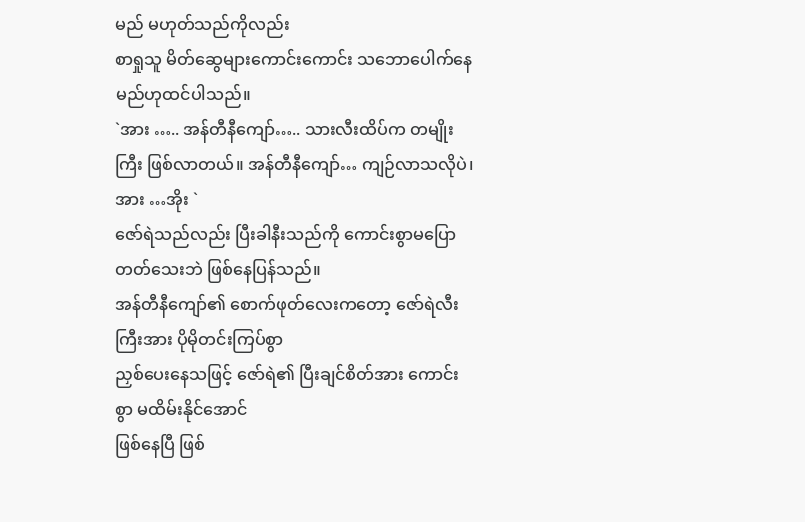မည် မဟုတ်သည်ကိုလည်း
စာရှုသူ မိတ်ဆွေများကောင်းကောင်း သဘောပေါက်နေမည်ဟုထင်ပါသည်။
`အား ….. အန်တီနီကျော်….. သားလီးထိပ်က တမျိုးကြီး ဖြစ်လာတယ်။ အန်တီနီကျော်… ကျဉ်လာသလိုပဲ၊ အား …အိုး `
ဇော်ရဲသည်လည်း ပြီးခါနီးသည်ကို ကောင်းစွာမပြောတတ်သေးဘဲ ဖြစ်နေပြန်သည်။
အန်တီနီကျော်၏ စောက်ဖုတ်လေးကတော့ ဇော်ရဲလီးကြီးအား ပိုမိုတင်းကြပ်စွာ
ညှစ်ပေးနေသဖြင့် ဇော်ရဲ၏ ပြီးချင်စိတ်အား ကောင်းစွာ မထိမ်းနိုင်အောင်
ဖြစ်နေပြီ ဖြစ်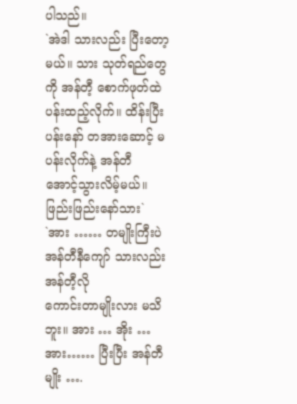ပါသည်။
`အဲဒါ သားလည်း ပြီးတော့မယ်။ သား သုတ်ရည်တွေကို အန်တီ့ စောက်ဖုတ်ထဲ
ပန်းထည့်လိုက်။ ထိန်းပြီးပန်းနော် တအားဆောင့် မပန်းလိုက်နဲ့ အန်တီ
အောင့်သွားလိမ့်မယ်။ ဖြည်းဖြည်းနော်သား`
`အား …… တမျိုးကြီးပဲ အန်တီနီကျော် သားလည်း အန်တီ့လို
ကောင်းတာမျိုးလား မသိဘူး။ အား … အိုး … အား…… ပြီးပြီး အန်တီမျိုး ….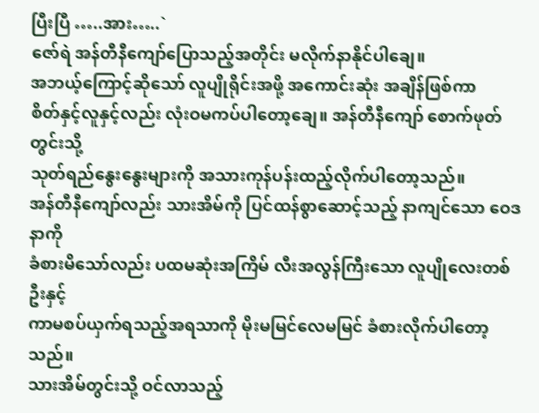ပြီးပြီ …..အား…..`
ဇော်ရဲ အန်တီနီကျော်ပြောသည့်အတိုင်း မလိုက်နာနိုင်ပါချေ။
အဘယ့်ကြောင့်ဆိုသော် လူပျိုရိုင်းအဖို့ အကောင်းဆုံး အချိန်ဖြစ်ကာ
စိတ်နှင့်လူနှင့်လည်း လုံးဝမကပ်ပါတော့ချေ။ အန်တီနီကျော် စောက်ဖုတ်တွင်းသို့
သုတ်ရည်နွေးနွေးများကို အသားကုန်ပန်းထည့်လိုက်ပါတော့သည်။
အန်တီနီကျော်လည်း သားအိမ်ကို ပြင်ထန်စွာဆောင့်သည့် နာကျင်သော ဝေဒနာကို
ခံစားမိသော်လည်း ပထမဆုံးအကြိမ် လီးအလွန်ကြီးသော လူပျိုလေးတစ်ဦးနှင့်
ကာမစပ်ယှက်ရသည့်အရသာကို မိုးမမြင်လေမမြင် ခံစားလိုက်ပါတော့သည်။
သားအိမ်တွင်းသို့ ဝင်လာသည့်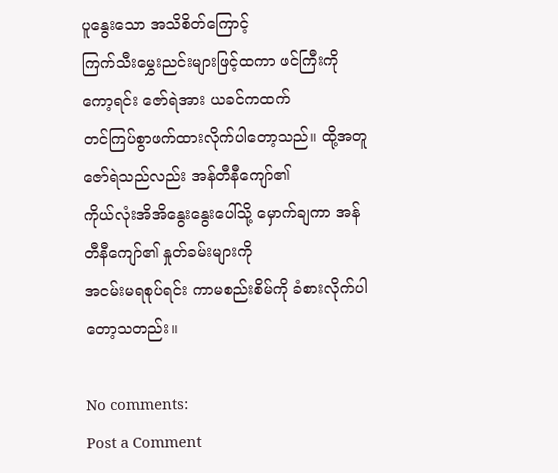ပူနွေးသော အသိစိတ်ကြောင့်
ကြက်သီးမွှေးညင်းများဖြင့်ထကာ ဖင်ကြီးကို ကော့ရင်း ဇော်ရဲအား ယခင်ကထက်
တင်ကြပ်စွာဖက်ထားလိုက်ပါတော့သည်။ ထို့အတူ ဇော်ရဲသည်လည်း အန်တီနီကျော်၏
ကိုယ်လုံးအိအိနွေးနွေးပေါ်သို့ မှောက်ချကာ အန်တီနီကျော်၏ နှုတ်ခမ်းများကို
အငမ်းမရစုပ်ရင်း ကာမစည်းစိမ်ကို ခံစားလိုက်ပါတော့သတည်း။

No comments:
Post a Comment